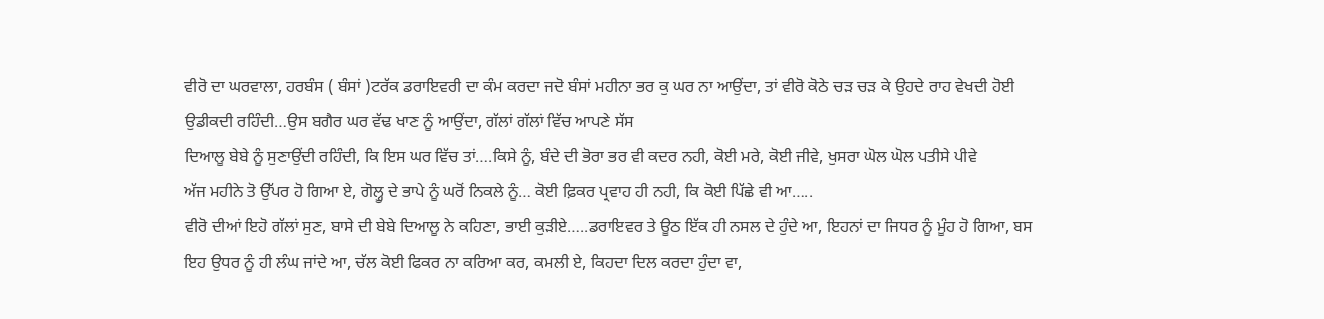ਵੀਰੋ ਦਾ ਘਰਵਾਲਾ, ਹਰਬੰਸ ( ਬੰਸਾਂ )ਟਰੱਕ ਡਰਾਇਵਰੀ ਦਾ ਕੰਮ ਕਰਦਾ ਜਦੋ ਬੰਸਾਂ ਮਹੀਨਾ ਭਰ ਕੁ ਘਰ ਨਾ ਆਉਂਦਾ, ਤਾਂ ਵੀਰੋ ਕੋਠੇ ਚੜ ਚੜ ਕੇ ਉਹਦੇ ਰਾਹ ਵੇਖਦੀ ਹੋਈ ਉਡੀਕਦੀ ਰਹਿੰਦੀ…ਉਸ ਬਗੈਰ ਘਰ ਵੱਢ ਖਾਣ ਨੂੰ ਆਉਂਦਾ, ਗੱਲਾਂ ਗੱਲਾਂ ਵਿੱਚ ਆਪਣੇ ਸੱਸ
ਦਿਆਲੂ ਬੇਬੇ ਨੂੰ ਸੁਣਾਉਂਦੀ ਰਹਿੰਦੀ, ਕਿ ਇਸ ਘਰ ਵਿੱਚ ਤਾਂ….ਕਿਸੇ ਨੂੰ, ਬੰਦੇ ਦੀ ਭੋਰਾ ਭਰ ਵੀ ਕਦਰ ਨਹੀ, ਕੋਈ ਮਰੇ, ਕੋਈ ਜੀਵੇ, ਖੁਸਰਾ ਘੋਲ ਘੋਲ ਪਤੀਸੇ ਪੀਵੇ
ਅੱਜ ਮਹੀਨੇ ਤੋ ਉੱਪਰ ਹੋ ਗਿਆ ਏ, ਗੋਲ੍ਹੂ ਦੇ ਭਾਪੇ ਨੂੰ ਘਰੋਂ ਨਿਕਲੇ ਨੂੰ… ਕੋਈ ਫ਼ਿਕਰ ਪ੍ਰਵਾਹ ਹੀ ਨਹੀ, ਕਿ ਕੋਈ ਪਿੱਛੇ ਵੀ ਆ…..
ਵੀਰੋ ਦੀਆਂ ਇਹੋ ਗੱਲਾਂ ਸੁਣ, ਬਾਸੇ ਦੀ ਬੇਬੇ ਦਿਆਲੂ ਨੇ ਕਹਿਣਾ, ਭਾਈ ਕੁੜੀਏ…..ਡਰਾਇਵਰ ਤੇ ਊਠ ਇੱਕ ਹੀ ਨਸਲ ਦੇ ਹੁੰਦੇ ਆ, ਇਹਨਾਂ ਦਾ ਜਿਧਰ ਨੂੰ ਮੂੰਹ ਹੋ ਗਿਆ, ਬਸ ਇਹ ਉਧਰ ਨੂੰ ਹੀ ਲੰਘ ਜਾਂਦੇ ਆ, ਚੱਲ ਕੋਈ ਫਿਕਰ ਨਾ ਕਰਿਆ ਕਰ, ਕਮਲੀ ਏ, ਕਿਹਦਾ ਦਿਲ ਕਰਦਾ ਹੁੰਦਾ ਵਾ,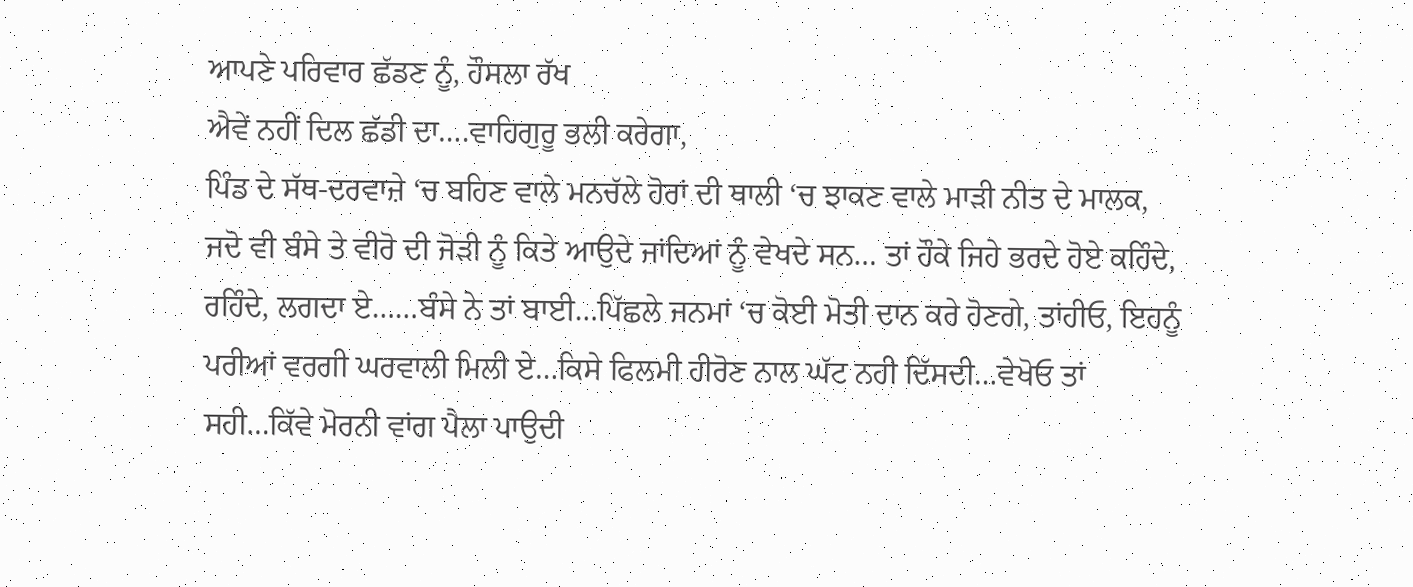ਆਪਣੇ ਪਰਿਵਾਰ ਛੱਡਣ ਨੂੰ, ਹੌਸਲਾ ਰੱਖ
ਐਵੇਂ ਨਹੀਂ ਦਿਲ ਛੱਡੀ ਦਾ….ਵਾਹਿਗੁਰੂ ਭਲੀ ਕਰੇਗਾ,
ਪਿੰਡ ਦੇ ਸੱਥ-ਦਰਵਾਜ਼ੇ ‘ਚ ਬਹਿਣ ਵਾਲੇ ਮਨਚੱਲੇ ਹੋਰਾਂ ਦੀ ਥਾਲੀ ‘ਚ ਝਾਕਣ ਵਾਲੇ ਮਾੜੀ ਨੀਤ ਦੇ ਮਾਲਕ, ਜਦੋ ਵੀ ਬੰਸੇ ਤੇ ਵੀਰੋ ਦੀ ਜੋੜੀ ਨੂੰ ਕਿਤੇ ਆਉਦੇ ਜਾਂਦਿਆਂ ਨੂੰ ਵੇਖਦੇ ਸਨ… ਤਾਂ ਹੌਕੇ ਜਿਹੇ ਭਰਦੇ ਹੋਏ ਕਹਿੰਦੇ, ਰਹਿੰਦੇ, ਲਗਦਾ ਏ……ਬੰਸੇ ਨੇ ਤਾਂ ਬਾਈ…ਪਿੱਛਲੇ ਜਨਮਾਂ ‘ਚ ਕੋਈ ਮੋਤੀ ਦਾਨ ਕਰੇ ਹੋਣਗੇ, ਤਾਂਹੀਓ, ਇਹਨੂੰ ਪਰੀਆਂ ਵਰਗੀ ਘਰਵਾਲੀ ਮਿਲੀ ਏ…ਕਿਸੇ ਫਿਲਮੀ ਹੀਰੋਣ ਨਾਲ ਘੱਟ ਨਹੀ ਦਿੱਸਦੀ…ਵੇਖੋਓ ਤਾਂ ਸਹੀ…ਕਿੱਵੇ ਮੋਰਨੀ ਵਾਂਗ ਪੈਲਾ ਪਾਉਦੀ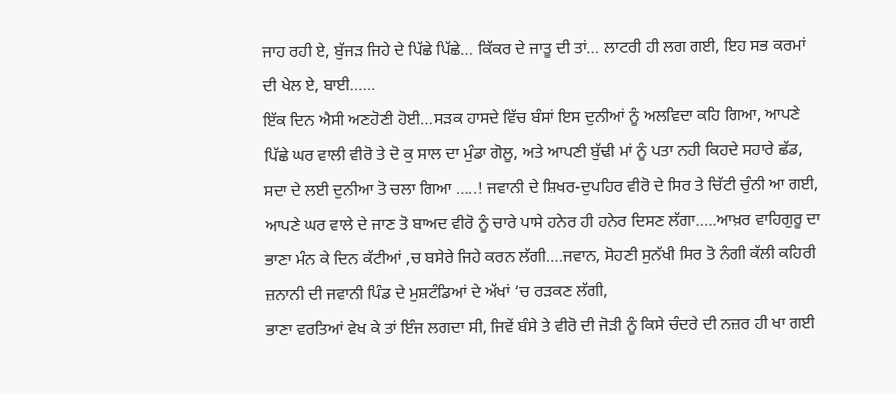ਜਾਹ ਰਹੀ ਏ, ਬੁੱਜੜ ਜਿਹੇ ਦੇ ਪਿੱਛੇ ਪਿੱਛੇ… ਕਿੱਕਰ ਦੇ ਜਾਤੂ ਦੀ ਤਾਂ… ਲਾਟਰੀ ਹੀ ਲਗ ਗਈ, ਇਹ ਸਭ ਕਰਮਾਂ ਦੀ ਖੇਲ ਏ, ਬਾਈ……
ਇੱਕ ਦਿਨ ਐਸੀ ਅਣਹੋਣੀ ਹੋਈ…ਸੜਕ ਹਾਸਦੇ ਵਿੱਚ ਬੰਸਾਂ ਇਸ ਦੁਨੀਆਂ ਨੂੰ ਅਲਵਿਦਾ ਕਹਿ ਗਿਆ, ਆਪਣੇ ਪਿੱਛੇ ਘਰ ਵਾਲੀ ਵੀਰੋ ਤੇ ਦੋ ਕੁ ਸਾਲ ਦਾ ਮੁੰਡਾ ਗੋਲੂ, ਅਤੇ ਆਪਣੀ ਬੁੱਢੀ ਮਾਂ ਨੂੰ ਪਤਾ ਨਹੀ ਕਿਹਦੇ ਸਹਾਰੇ ਛੱਡ, ਸਦਾ ਦੇ ਲਈ ਦੁਨੀਆ ਤੋ ਚਲਾ ਗਿਆ …..! ਜਵਾਨੀ ਦੇ ਸ਼ਿਖਰ-ਦੁਪਹਿਰ ਵੀਰੋ ਦੇ ਸਿਰ ਤੇ ਚਿੱਟੀ ਚੁੰਨੀ ਆ ਗਈ, ਆਪਣੇ ਘਰ ਵਾਲੇ ਦੇ ਜਾਣ ਤੋ ਬਾਅਦ ਵੀਰੋ ਨੂੰ ਚਾਰੇ ਪਾਸੇ ਹਨੇਰ ਹੀ ਹਨੇਰ ਦਿਸਣ ਲੱਗਾ…..ਆਖ਼ਰ ਵਾਹਿਗੁਰੂ ਦਾ ਭਾਣਾ ਮੰਨ ਕੇ ਦਿਨ ਕੱਟੀਆਂ ,ਚ ਬਸੇਰੇ ਜਿਹੇ ਕਰਨ ਲੱਗੀ….ਜਵਾਨ, ਸੋਹਣੀ ਸੁਨੱਖੀ ਸਿਰ ਤੋ ਨੰਗੀ ਕੱਲੀ ਕਹਿਰੀ ਜ਼ਨਾਨੀ ਦੀ ਜਵਾਨੀ ਪਿੰਡ ਦੇ ਮੁਸ਼ਟੰਡਿਆਂ ਦੇ ਅੱਖਾਂ ‘ਚ ਰੜਕਣ ਲੱਗੀ,
ਭਾਣਾ ਵਰਤਿਆਂ ਵੇਖ ਕੇ ਤਾਂ ਇੰਜ ਲਗਦਾ ਸੀ, ਜਿਵੇਂ ਬੰਸੇ ਤੇ ਵੀਰੋ ਦੀ ਜੋੜੀ ਨੂੰ ਕਿਸੇ ਚੰਦਰੇ ਦੀ ਨਜ਼ਰ ਹੀ ਖਾ ਗਈ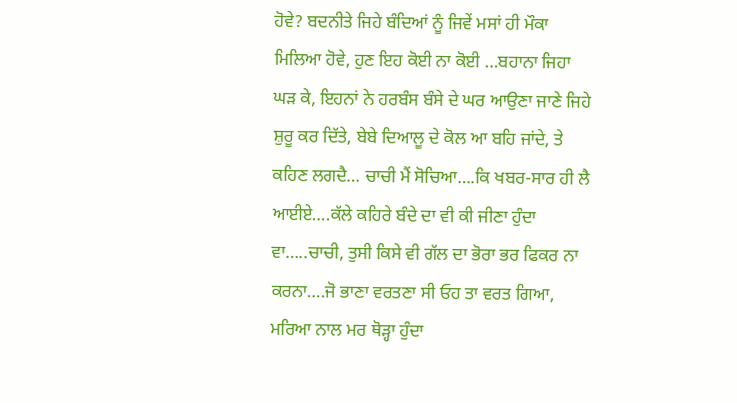ਹੋਵੇ? ਬਦਨੀਤੇ ਜਿਹੇ ਬੰਦਿਆਂ ਨੂੰ ਜਿਵੇਂ ਮਸਾਂ ਹੀ ਮੌਕਾ ਮਿਲਿਆ ਹੋਵੇ, ਹੁਣ ਇਹ ਕੋਈ ਨਾ ਕੋਈ …ਬਹਾਨਾ ਜਿਹਾ ਘੜ ਕੇ, ਇਹਨਾਂ ਨੇ ਹਰਬੰਸ ਬੰਸੇ ਦੇ ਘਰ ਆਉਣਾ ਜਾਣੇ ਜਿਹੇ ਸ਼ੁਰੂ ਕਰ ਦਿੱਤੇ, ਬੇਬੇ ਦਿਆਲੂ ਦੇ ਕੋਲ ਆ ਬਹਿ ਜਾਂਦੇ, ਤੇ ਕਹਿਣ ਲਗਦੈ… ਚਾਚੀ ਮੈਂ ਸੋਚਿਆ….ਕਿ ਖਬਰ-ਸਾਰ ਹੀ ਲੈ ਆਈਏ….ਕੱਲੇ ਕਹਿਰੇ ਬੰਦੇ ਦਾ ਵੀ ਕੀ ਜੀਣਾ ਹੁੰਦਾ ਵਾ…..ਚਾਚੀ, ਤੁਸੀ ਕਿਸੇ ਵੀ ਗੱਲ ਦਾ ਭੋਰਾ ਭਰ ਫਿਕਰ ਨਾ ਕਰਨਾ….ਜੋ ਭਾਣਾ ਵਰਤਣਾ ਸੀ ਓਹ ਤਾ ਵਰਤ ਗਿਆ, ਮਰਿਆ ਨਾਲ ਮਰ ਥੋੜ੍ਹਾ ਹੁੰਦਾ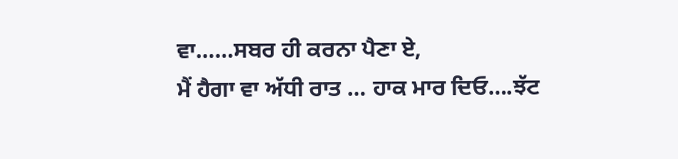ਵਾ……ਸਬਰ ਹੀ ਕਰਨਾ ਪੈਣਾ ਏ,
ਮੈਂ ਹੈਗਾ ਵਾ ਅੱਧੀ ਰਾਤ … ਹਾਕ ਮਾਰ ਦਿਓ….ਝੱਟ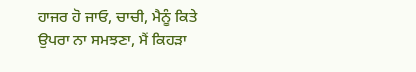ਹਾਜਰ ਹੋ ਜਾਓ, ਚਾਚੀ, ਮੈਨੂੰ ਕਿਤੇ ਉਪਰਾ ਨਾ ਸਮਝਣਾ, ਮੈਂ ਕਿਹੜਾ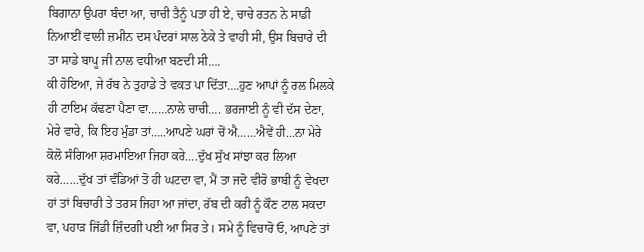ਬਿਗਾਨਾ ਉਪਰਾ ਬੰਦਾ ਆ, ਚਾਚੀ ਤੈਨੂੰ ਪਤਾ ਹੀ ਏ, ਚਾਚੇ ਰਤਨ ਨੇ ਸਾਡੀ ਨਿਆਈਂ ਵਾਲੀ ਜ਼ਮੀਨ ਦਸ ਪੰਦਰਾਂ ਸਾਲ ਠੇਕੇ ਤੇ ਵਾਹੀ ਸੀ, ਉਸ ਬਿਚਾਰੇ ਦੀ ਤਾ ਸਾਡੇ ਬਾਪੂ ਜੀ ਨਾਲ ਵਧੀਆ ਬਣਦੀ ਸੀ….
ਕੀ ਹੋਇਆ, ਜੇ ਰੱਬ ਨੇ ਤੁਹਾਡੇ ਤੇ ਵਕਤ ਪਾ ਦਿੱਤਾ….ਹੁਣ ਆਪਾਂ ਨੂੰ ਰਲ ਮਿਲਕੇ ਹੀ ਟਾਇਮ ਕੱਢਣਾ ਪੈਣਾ ਵਾ……ਨਾਲੇ ਚਾਚੀ…. ਭਰਜਾਈ ਨੂੰ ਵੀ ਦੱਸ ਦੇਣਾ, ਮੇਰੇ ਵਾਰੇ, ਕਿ ਇਹ ਮੁੰਡਾ ਤਾਂ…..ਆਪਣੇ ਘਰਾਂ ਚੋਂ ਐ……ਐਵੇਂ ਹੀ…ਨਾ ਮੇਰੇ ਕੋਲੋ ਸੰਗਿਆ ਸ਼ਰਮਾਇਆ ਜਿਹਾ ਕਰੇ….ਦੁੱਖ ਸੁੱਖ ਸਾਂਝਾ ਕਰ ਲਿਆ ਕਰੇ……ਦੁੱਖ ਤਾਂ ਵੰਡਿਆਂ ਤੋ ਹੀ ਘਟਦਾ ਵਾ, ਮੈਂ ਤਾ ਜਦੋ ਵੀਰੋ ਭਾਬੀ ਨੂੰ ਵੇਖਦਾ ਹਾਂ ਤਾਂ ਬਿਚਾਰੀ ਤੇ ਤਰਸ ਜਿਹਾ ਆ ਜਾਂਦਾ, ਰੱਬ ਦੀ ਕਰੀ ਨੂੰ ਕੌਣ ਟਾਲ ਸਕਦਾ ਵਾ, ਪਹਾੜ ਜਿੱਡੀ ਜ਼ਿੰਦਗੀ ਪਈ ਆ ਸਿਰ ਤੇ। ਸਮੇ ਨੂੰ ਵਿਚਾਰੋ ਓ, ਆਪਣੇ ਤਾਂ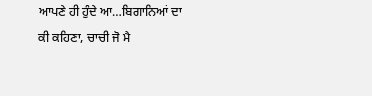ਆਪਣੇ ਹੀ ਹੁੰਦੇ ਆ…ਬਿਗਾਨਿਆਂ ਦਾ ਕੀ ਕਹਿਣਾ, ਚਾਚੀ ਜੋ ਮੈ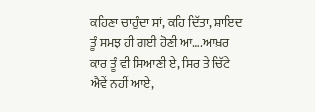ਕਹਿਣਾ ਚਾਹੁੰਦਾ ਸਾਂ, ਕਹਿ ਦਿੱਤਾ, ਸ਼ਾਇਦ ਤੂੰ ਸਮਝ ਹੀ ਗਈ ਹੋਣੀ ਆ….ਆਖ਼ਰ ਕਾਰ ਤੂੰ ਵੀ ਸਿਆਣੀ ਏ, ਸਿਰ ਤੇ ਚਿੱਟੇ ਐਵੇਂ ਨਹੀਂ ਆਏ,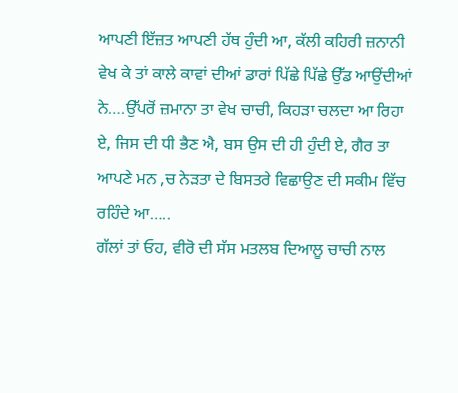ਆਪਣੀ ਇੱਜ਼ਤ ਆਪਣੀ ਹੱਥ ਹੁੰਦੀ ਆ, ਕੱਲੀ ਕਹਿਰੀ ਜ਼ਨਾਨੀ ਵੇਖ ਕੇ ਤਾਂ ਕਾਲੇ ਕਾਵਾਂ ਦੀਆਂ ਡਾਰਾਂ ਪਿੱਛੇ ਪਿੱਛੇ ਉੱਡ ਆਉਂਦੀਆਂ ਨੇ….ਉੱਪਰੋਂ ਜ਼ਮਾਨਾ ਤਾ ਵੇਖ ਚਾਚੀ, ਕਿਹੜਾ ਚਲਦਾ ਆ ਰਿਹਾ ਏ, ਜਿਸ ਦੀ ਧੀ ਭੈਣ ਐ, ਬਸ ਉਸ ਦੀ ਹੀ ਹੁੰਦੀ ਏ, ਗੈਰ ਤਾ ਆਪਣੇ ਮਨ ,ਚ ਨੇੜਤਾ ਦੇ ਬਿਸਤਰੇ ਵਿਛਾਉਣ ਦੀ ਸਕੀਮ ਵਿੱਚ ਰਹਿੰਦੇ ਆ…..
ਗੱਲਾਂ ਤਾਂ ਓਹ, ਵੀਰੋ ਦੀ ਸੱਸ ਮਤਲਬ ਦਿਆਲੂ ਚਾਚੀ ਨਾਲ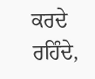ਕਰਦੇ ਰਹਿੰਦੇ,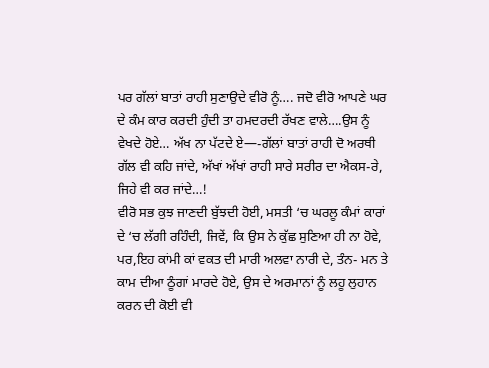ਪਰ ਗੱਲਾਂ ਬਾਤਾਂ ਰਾਹੀ ਸੁਣਾਉਦੇ ਵੀਰੋ ਨੂੰ…. ਜਦੋ ਵੀਰੋ ਆਪਣੇ ਘਰ ਦੇ ਕੰਮ ਕਾਰ ਕਰਦੀ ਹੁੰਦੀ ਤਾ ਹਮਦਰਦੀ ਰੱਖਣ ਵਾਲੇ….ਉਸ ਨੂੰ ਵੇਖਦੇ ਹੋਏ… ਅੱਖ ਨਾ ਪੱਟਦੇ ਏ—-ਗੱਲਾਂ ਬਾਤਾਂ ਰਾਹੀ ਦੋ ਅਰਥੀ ਗੱਲ ਵੀ ਕਹਿ ਜਾਂਦੇ, ਅੱਖਾਂ ਅੱਖਾਂ ਰਾਹੀ ਸਾਰੇ ਸਰੀਰ ਦਾ ਐਕਸ-ਰੇ, ਜਿਹੇ ਵੀ ਕਰ ਜਾਂਦੇ…!
ਵੀਰੋ ਸਭ ਕੁਝ ਜਾਣਦੀ ਬੁੱਝਦੀ ਹੋਈ, ਮਸਤੀ ‘ਚ ਘਰਲੂ ਕੰਮਾਂ ਕਾਰਾਂ ਦੇ ‘ਚ ਲੱਗੀ ਰਹਿੰਦੀ, ਜਿਵੇਂ, ਕਿ ਉਸ ਨੇ ਕੁੱਛ ਸੁਣਿਆ ਹੀ ਨਾ ਹੋਵੇ, ਪਰ,ਇਹ ਕਾਂਮੀ ਕਾਂ ਵਕਤ ਦੀ ਮਾਰੀ ਅਲਵਾ ਨਾਰੀ ਦੇ, ਤੰਨ- ਮਨ ਤੇ ਕਾਮ ਦੀਆ ਠੂੰਗਾਂ ਮਾਰਦੇ ਹੋਏ, ਉਸ ਦੇ ਅਰਮਾਨਾਂ ਨੂੰ ਲਹੂ ਲੁਹਾਨ
ਕਰਨ ਦੀ ਕੋਈ ਵੀ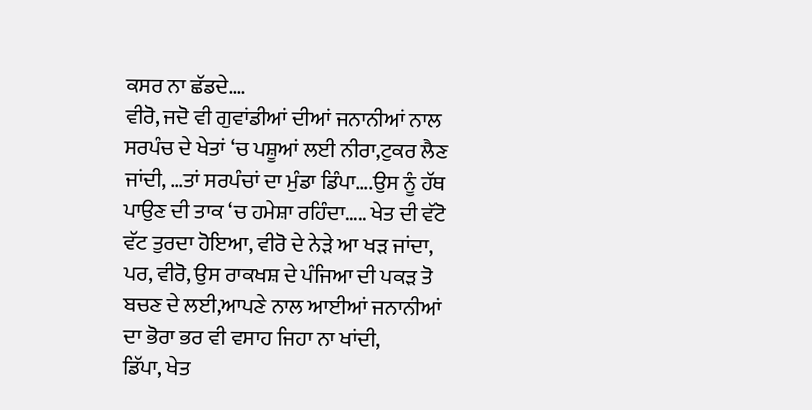ਕਸਰ ਨਾ ਛੱਡਦੇ….
ਵੀਰੋ, ਜਦੋ ਵੀ ਗੁਵਾਂਡੀਆਂ ਦੀਆਂ ਜਨਾਨੀਆਂ ਨਾਲ ਸਰਪੰਚ ਦੇ ਖੇਤਾਂ ‘ਚ ਪਸ਼ੂਆਂ ਲਈ ਨੀਰਾ,ਟੁਕਰ ਲੈਣ ਜਾਂਦੀ, …ਤਾਂ ਸਰਪੰਚਾਂ ਦਾ ਮੁੰਡਾ ਡਿੰਪਾ….ਉਸ ਨੂੰ ਹੱਥ ਪਾਉਣ ਦੀ ਤਾਕ ‘ਚ ਹਮੇਸ਼ਾ ਰਹਿੰਦਾ….. ਖੇਤ ਦੀ ਵੱਟੋ ਵੱਟ ਤੁਰਦਾ ਹੋਇਆ, ਵੀਰੋ ਦੇ ਨੇੜੇ ਆ ਖੜ ਜਾਂਦਾ, ਪਰ, ਵੀਰੋ, ਉਸ ਰਾਕਖਸ਼ ਦੇ ਪੰਜਿਆ ਦੀ ਪਕੜ ਤੋ ਬਚਣ ਦੇ ਲਈ,ਆਪਣੇ ਨਾਲ ਆਈਆਂ ਜਨਾਨੀਆਂ ਦਾ ਭੋਰਾ ਭਰ ਵੀ ਵਸਾਹ ਜਿਹਾ ਨਾ ਖਾਂਦੀ,
ਡਿੱਪਾ, ਖੇਤ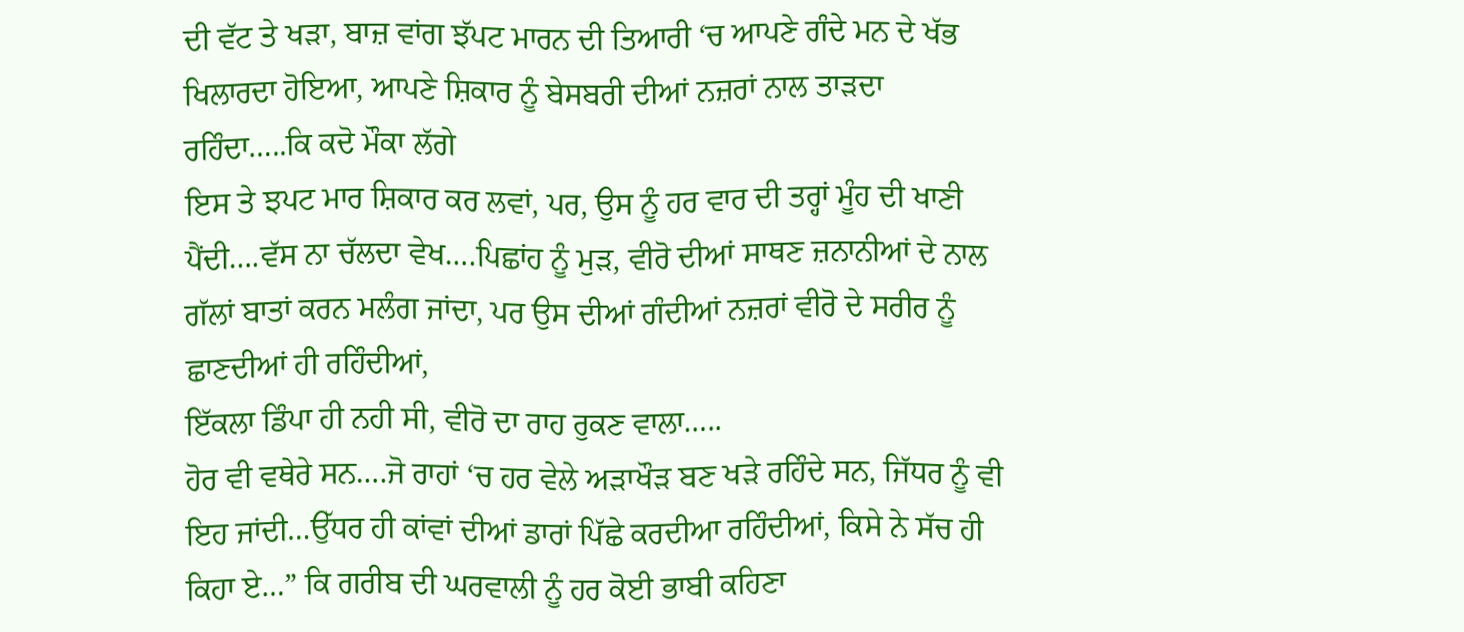ਦੀ ਵੱਟ ਤੇ ਖੜਾ, ਬਾਜ਼ ਵਾਂਗ ਝੱਪਟ ਮਾਰਨ ਦੀ ਤਿਆਰੀ ‘ਚ ਆਪਣੇ ਗੰਦੇ ਮਨ ਦੇ ਖੱਭ ਖਿਲਾਰਦਾ ਹੋਇਆ, ਆਪਣੇ ਸ਼ਿਕਾਰ ਨੂੰ ਬੇਸਬਰੀ ਦੀਆਂ ਨਜ਼ਰਾਂ ਨਾਲ ਤਾੜਦਾ ਰਹਿੰਦਾ…..ਕਿ ਕਦੋ ਮੌਕਾ ਲੱਗੇ
ਇਸ ਤੇ ਝਪਟ ਮਾਰ ਸ਼ਿਕਾਰ ਕਰ ਲਵਾਂ, ਪਰ, ਉਸ ਨੂੰ ਹਰ ਵਾਰ ਦੀ ਤਰ੍ਹਾਂ ਮੂੰਹ ਦੀ ਖਾਣੀ ਪੈਂਦੀ….ਵੱਸ ਨਾ ਚੱਲਦਾ ਵੇਖ….ਪਿਛਾਂਹ ਨੂੰ ਮੁੜ, ਵੀਰੋ ਦੀਆਂ ਸਾਥਣ ਜ਼ਨਾਨੀਆਂ ਦੇ ਨਾਲ ਗੱਲਾਂ ਬਾਤਾਂ ਕਰਨ ਮਲੰਗ ਜਾਂਦਾ, ਪਰ ਉਸ ਦੀਆਂ ਗੰਦੀਆਂ ਨਜ਼ਰਾਂ ਵੀਰੋ ਦੇ ਸਰੀਰ ਨੂੰ ਛਾਣਦੀਆਂ ਹੀ ਰਹਿੰਦੀਆਂ,
ਇੱਕਲਾ ਡਿੰਪਾ ਹੀ ਨਹੀ ਸੀ, ਵੀਰੋ ਦਾ ਰਾਹ ਰੁਕਣ ਵਾਲਾ…..
ਹੋਰ ਵੀ ਵਥੇਰੇ ਸਨ….ਜੋ ਰਾਹਾਂ ‘ਚ ਹਰ ਵੇਲੇ ਅੜਾਖੌੜ ਬਣ ਖੜੇ ਰਹਿੰਦੇ ਸਨ, ਜਿੱਧਰ ਨੂੰ ਵੀ ਇਹ ਜਾਂਦੀ…ਉੱਧਰ ਹੀ ਕਾਂਵਾਂ ਦੀਆਂ ਡਾਰਾਂ ਪਿੱਛੇ ਕਰਦੀਆ ਰਹਿੰਦੀਆਂ, ਕਿਸੇ ਨੇ ਸੱਚ ਹੀ ਕਿਹਾ ਏ…” ਕਿ ਗਰੀਬ ਦੀ ਘਰਵਾਲੀ ਨੂੰ ਹਰ ਕੋਈ ਭਾਬੀ ਕਹਿਣਾ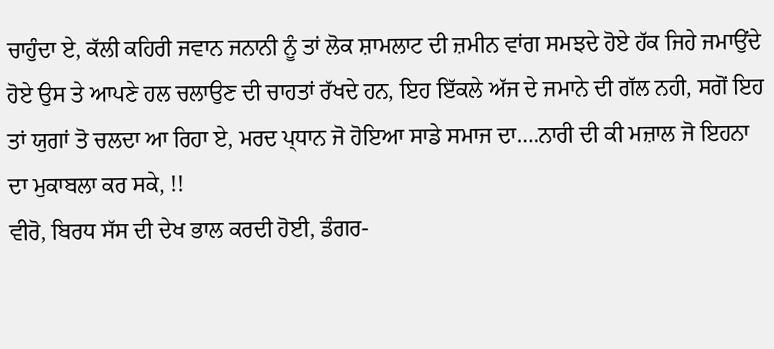ਚਾਹੁੰਦਾ ਏ, ਕੱਲੀ ਕਹਿਰੀ ਜਵਾਨ ਜਨਾਨੀ ਨੂੰ ਤਾਂ ਲੋਕ ਸ਼ਾਮਲਾਟ ਦੀ ਜ਼ਮੀਨ ਵਾਂਗ ਸਮਝਦੇ ਹੋਏ ਹੱਕ ਜਿਹੇ ਜਮਾਉਂਦੇ ਹੋਏ ਉਸ ਤੇ ਆਪਣੇ ਹਲ ਚਲਾਉਣ ਦੀ ਚਾਹਤਾਂ ਰੱਖਦੇ ਹਨ, ਇਹ ਇੱਕਲੇ ਅੱਜ ਦੇ ਜਮਾਨੇ ਦੀ ਗੱਲ ਨਹੀ, ਸਗੋਂ ਇਹ ਤਾਂ ਯੁਗਾਂ ਤੋ ਚਲਦਾ ਆ ਰਿਹਾ ਏ, ਮਰਦ ਪ੍ਧਾਨ ਜੋ ਹੋਇਆ ਸਾਡੇ ਸਮਾਜ ਦਾ….ਨਾਰੀ ਦੀ ਕੀ ਮਜ਼ਾਲ ਜੋ ਇਹਨਾ ਦਾ ਮੁਕਾਬਲਾ ਕਰ ਸਕੇ, !!
ਵੀਰੋ, ਬਿਰਧ ਸੱਸ ਦੀ ਦੇਖ ਭਾਲ ਕਰਦੀ ਹੋਈ, ਡੰਗਰ-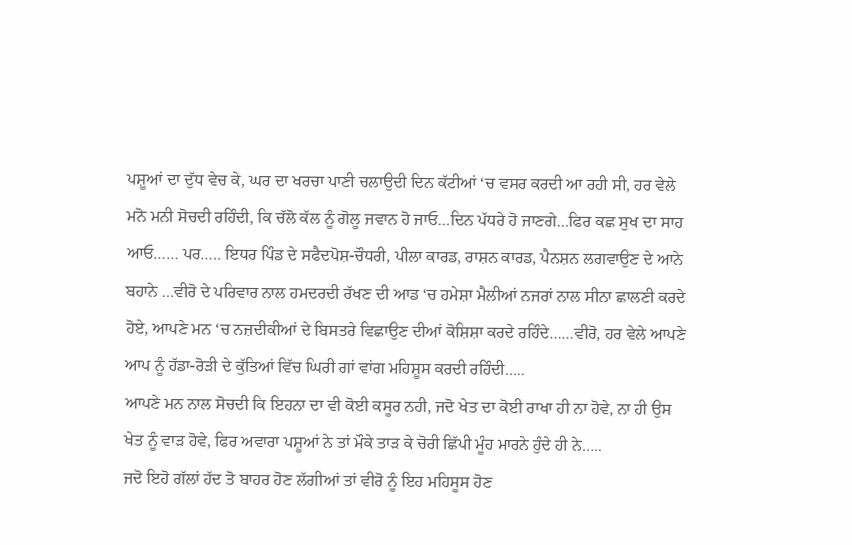ਪਸ਼ੂਆਂ ਦਾ ਦੁੱਧ ਵੇਚ ਕੇ, ਘਰ ਦਾ ਖਰਚਾ ਪਾਣੀ ਚਲਾਉਦੀ ਦਿਨ ਕੱਟੀਆਂ ‘ਚ ਵਸਰ ਕਰਦੀ ਆ ਰਹੀ ਸੀ, ਹਰ ਵੇਲੇ ਮਨੋ ਮਨੀ ਸੋਚਦੀ ਰਹਿੰਦੀ, ਕਿ ਚੱਲੋ ਕੱਲ ਨੂੰ ਗੋਲੂ ਜਵਾਨ ਹੋ ਜਾਓ…ਦਿਨ ਪੱਧਰੇ ਹੋ ਜਾਣਗੇ…ਫਿਰ ਕਛ ਸੁਖ ਦਾ ਸਾਹ ਆਓ…… ਪਰ….. ਇਧਰ ਪਿੰਡ ਦੇ ਸਫੈਦਪੋਸ਼-ਚੌਧਰੀ, ਪੀਲਾ ਕਾਰਡ, ਰਾਸ਼ਨ ਕਾਰਡ, ਪੈਨਸ਼ਨ ਲਗਵਾਉਣ ਦੇ ਆਨੇ ਬਹਾਨੇ …ਵੀਰੋ ਦੇ ਪਰਿਵਾਰ ਨਾਲ ਹਮਦਰਦੀ ਰੱਖਣ ਦੀ ਆਡ ‘ਚ ਹਮੇਸ਼ਾ ਮੈਲੀਆਂ ਨਜਰਾਂ ਨਾਲ ਸੀਨਾ ਛਾਲਣੀ ਕਰਦੇ ਹੋਏ, ਆਪਣੇ ਮਨ ‘ਚ ਨਜ਼ਦੀਕੀਆਂ ਦੇ ਬਿਸਤਰੇ ਵਿਛਾਉਣ ਦੀਆਂ ਕੋਸ਼ਿਸ਼ਾ ਕਰਦੇ ਰਹਿੰਦੇ……ਵੀਰੋ, ਹਰ ਵੇਲੇ ਆਪਣੇ ਆਪ ਨੂੰ ਹੱਡਾ-ਰੋੜੀ ਦੇ ਕੁੱਤਿਆਂ ਵਿੱਚ ਘਿਰੀ ਗਾਂ ਵਾਂਗ ਮਹਿਸ਼ੂਸ ਕਰਦੀ ਰਹਿੰਦੀ…..
ਆਪਣੇ ਮਨ ਨਾਲ ਸੋਚਦੀ ਕਿ ਇਹਨਾ ਦਾ ਵੀ ਕੋਈ ਕਸੂਰ ਨਹੀ, ਜਦੋ ਖੇਤ ਦਾ ਕੋਈ ਰਾਖਾ ਹੀ ਨਾ ਹੋਵੇ, ਨਾ ਹੀ ਉਸ ਖੇਤ ਨੂੰ ਵਾੜ ਹੋਵੇ, ਫਿਰ ਅਵਾਰਾ ਪਸ਼ੂਆਂ ਨੇ ਤਾਂ ਮੌਕੇ ਤਾੜ ਕੇ ਚੋਰੀ ਛਿੱਪੀ ਮੂੰਹ ਮਾਰਨੇ ਹੁੰਦੇ ਹੀ ਨੇ…..
ਜਦੋ ਇਹੋ ਗੱਲਾਂ ਹੱਦ ਤੋ ਬਾਹਰ ਹੋਣ ਲੱਗੀਆਂ ਤਾਂ ਵੀਰੋ ਨੂੰ ਇਹ ਮਹਿਸੂਸ ਹੋਣ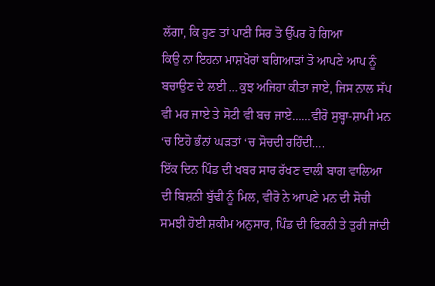ਲੱਗਾ, ਕਿ ਹੁਣ ਤਾਂ ਪਾਣੀ ਸਿਰ ਤੋ ਉੱਪਰ ਹੋ ਗਿਆ
ਕਿਉ ਨਾ ਇਹਨਾ ਮਾਸ਼ਖੋਰਾਂ ਬਗਿਆੜਾਂ ਤੋ ਆਪਣੇ ਆਪ ਨੂੰ ਬਚਾਉਣ ਦੇ ਲਈ …ਕੁਝ ਅਜਿਹਾ ਕੀਤਾ ਜਾਏ, ਜਿਸ ਨਾਲ ਸੱਪ ਵੀ ਮਰ ਜਾਏ ਤੇ ਸੋਟੀ ਵੀ ਬਚ ਜਾਏ……ਵੀਰੋ ਸੁਬ੍ਹਾ-ਸ਼ਾਮੀ ਮਨ ‘ਚ ਇਹੋ ਭੰਨਾਂ ਘੜਤਾਂ ‘ਚ ਸੋਚਦੀ ਰਹਿੰਦੀ….
ਇੱਕ ਦਿਨ ਪਿੰਡ ਦੀ ਖਬਰ ਸਾਰ ਰੱਖਣ ਵਾਲੀ ਬਾਗ ਵਾਲਿਆ ਦੀ ਬਿਸ਼ਨੀ ਬੁੱਢੀ ਨੂੰ ਮਿਲ, ਵੀਰੋ ਨੇ ਆਪਣੇ ਮਨ ਦੀ ਸੋਚੀ ਸਮਝੀ ਹੋਈ ਸ਼ਕੀਮ ਅਨੁਸਾਰ, ਪਿੰਡ ਦੀ ਫਿਰਨੀ ਤੇ ਤੁਰੀ ਜਾਂਦੀ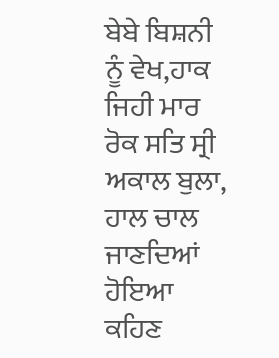ਬੇਬੇ ਬਿਸ਼ਨੀ ਨੂੰ ਵੇਖ,ਹਾਕ ਜਿਹੀ ਮਾਰ ਰੋਕ ਸਤਿ ਸ੍ਰੀ ਅਕਾਲ ਬੁਲਾ, ਹਾਲ ਚਾਲ ਜਾਣਦਿਆਂ ਹੋਇਆ ਕਹਿਣ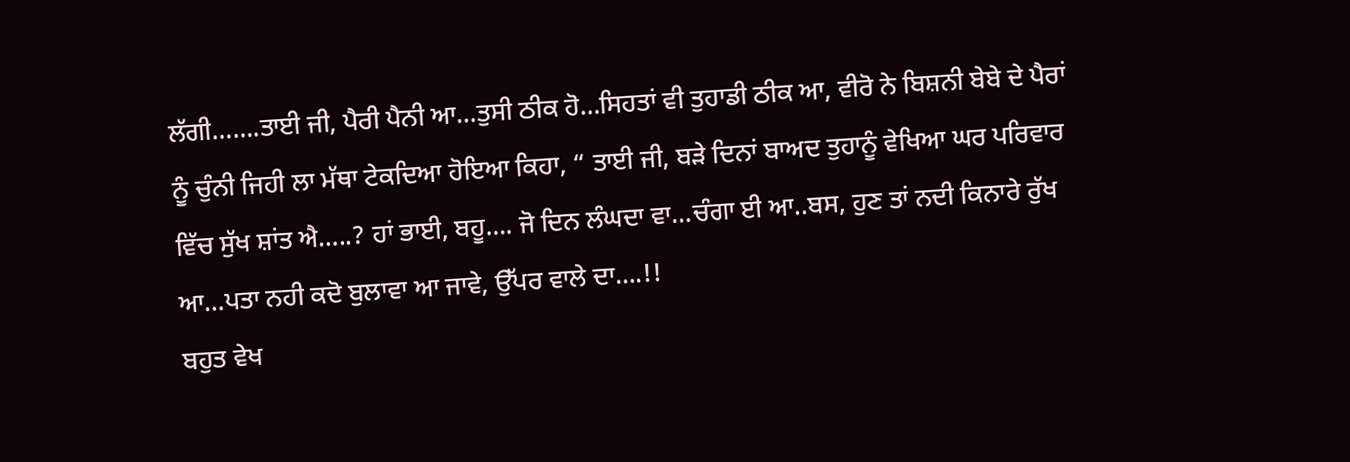ਲੱਗੀ…….ਤਾਈ ਜੀ, ਪੈਰੀ ਪੈਨੀ ਆ…ਤੁਸੀ ਠੀਕ ਹੋ…ਸਿਹਤਾਂ ਵੀ ਤੁਹਾਡੀ ਠੀਕ ਆ, ਵੀਰੋ ਨੇ ਬਿਸ਼ਨੀ ਬੇਬੇ ਦੇ ਪੈਰਾਂ ਨੂੰ ਚੁੰਨੀ ਜਿਹੀ ਲਾ ਮੱਥਾ ਟੇਕਦਿਆ ਹੋਇਆ ਕਿਹਾ, “ ਤਾਈ ਜੀ, ਬੜੇ ਦਿਨਾਂ ਬਾਅਦ ਤੁਹਾਨੂੰ ਵੇਖਿਆ ਘਰ ਪਰਿਵਾਰ ਵਿੱਚ ਸੁੱਖ ਸ਼ਾਂਤ ਐ…..? ਹਾਂ ਭਾਈ, ਬਹੂ…. ਜੋ ਦਿਨ ਲੰਘਦਾ ਵਾ…ਚੰਗਾ ਈ ਆ..ਬਸ, ਹੁਣ ਤਾਂ ਨਦੀ ਕਿਨਾਰੇ ਰੁੱਖ ਆ…ਪਤਾ ਨਹੀ ਕਦੋ ਬੁਲਾਵਾ ਆ ਜਾਵੇ, ਉੱਪਰ ਵਾਲੇ ਦਾ….!!
ਬਹੁਤ ਵੇਖ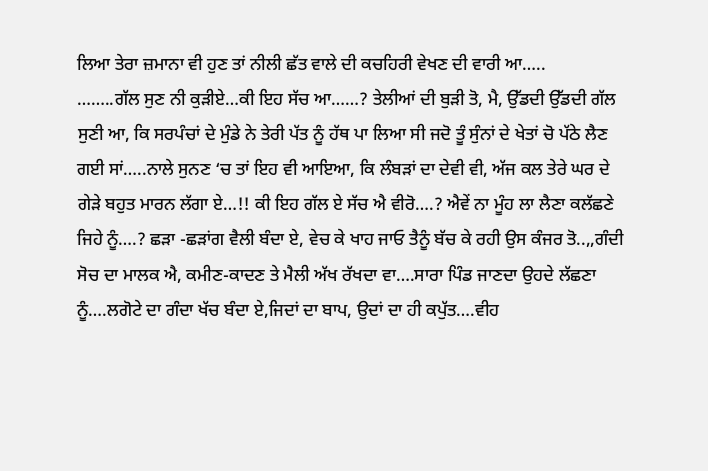ਲਿਆ ਤੇਰਾ ਜ਼ਮਾਨਾ ਵੀ ਹੁਣ ਤਾਂ ਨੀਲੀ ਛੱਤ ਵਾਲੇ ਦੀ ਕਚਹਿਰੀ ਵੇਖਣ ਦੀ ਵਾਰੀ ਆ…..
……..ਗੱਲ ਸੁਣ ਨੀ ਕੁੜੀਏ…ਕੀ ਇਹ ਸੱਚ ਆ……? ਤੇਲੀਆਂ ਦੀ ਬੁੜੀ ਤੋ, ਮੈ, ਉੱਡਦੀ ਉੱਡਦੀ ਗੱਲ ਸੁਣੀ ਆ, ਕਿ ਸਰਪੰਚਾਂ ਦੇ ਮੁੰਡੇ ਨੇ ਤੇਰੀ ਪੱਤ ਨੂੰ ਹੱਥ ਪਾ ਲਿਆ ਸੀ ਜਦੋ ਤੂੰ ਸੁੰਨਾਂ ਦੇ ਖੇਤਾਂ ਚੋ ਪੱਠੇ ਲੈਣ ਗਈ ਸਾਂ…..ਨਾਲੇ ਸੁਨਣ ‘ਚ ਤਾਂ ਇਹ ਵੀ ਆਇਆ, ਕਿ ਲੰਬੜਾਂ ਦਾ ਦੇਵੀ ਵੀ, ਅੱਜ ਕਲ ਤੇਰੇ ਘਰ ਦੇ ਗੇੜੇ ਬਹੁਤ ਮਾਰਨ ਲੱਗਾ ਏ…!! ਕੀ ਇਹ ਗੱਲ ਏ ਸੱਚ ਐ ਵੀਰੋ….? ਐਵੇਂ ਨਾ ਮੂੰਹ ਲਾ ਲੈਣਾ ਕਲੱਛਣੇ ਜਿਹੇ ਨੂੰ….? ਛੜਾ -ਛੜਾਂਗ ਵੈਲੀ ਬੰਦਾ ਏ, ਵੇਚ ਕੇ ਖਾਹ ਜਾਓ ਤੈਨੂੰ ਬੱਚ ਕੇ ਰਹੀ ਉਸ ਕੰਜਰ ਤੋ..,,ਗੰਦੀ ਸੋਚ ਦਾ ਮਾਲਕ ਐ, ਕਮੀਣ-ਕਾਦਣ ਤੇ ਮੈਲੀ ਅੱਖ ਰੱਖਦਾ ਵਾ….ਸਾਰਾ ਪਿੰਡ ਜਾਣਦਾ ਉਹਦੇ ਲੱਛਣਾ ਨੂੰ….ਲਗੋਟੇ ਦਾ ਗੰਦਾ ਖੱਚ ਬੰਦਾ ਏ,ਜਿਦਾਂ ਦਾ ਬਾਪ, ਉਦਾਂ ਦਾ ਹੀ ਕਪੁੱਤ….ਵੀਹ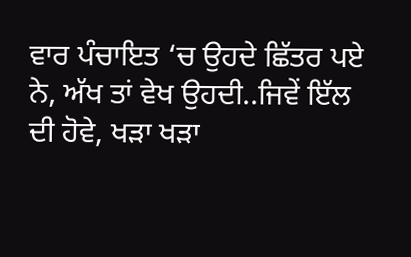ਵਾਰ ਪੰਚਾਇਤ ‘ਚ ਉਹਦੇ ਛਿੱਤਰ ਪਏ ਨੇ, ਅੱਖ ਤਾਂ ਵੇਖ ਉਹਦੀ..ਜਿਵੇਂ ਇੱਲ ਦੀ ਹੋਵੇ, ਖੜਾ ਖੜਾ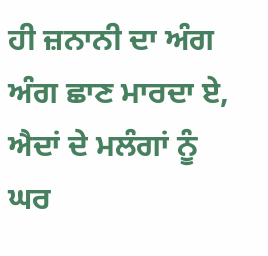ਹੀ ਜ਼ਨਾਨੀ ਦਾ ਅੰਗ ਅੰਗ ਛਾਣ ਮਾਰਦਾ ਏ, ਐਦਾਂ ਦੇ ਮਲੰਗਾਂ ਨੂੰ ਘਰ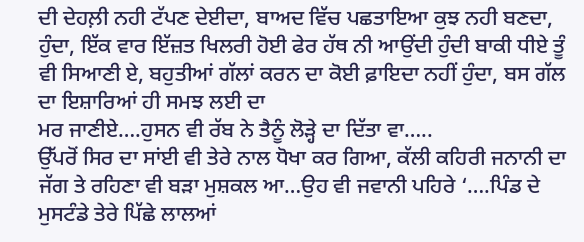ਦੀ ਦੇਹਲ਼ੀ ਨਹੀ ਟੱਪਣ ਦੇਈਦਾ, ਬਾਅਦ ਵਿੱਚ ਪਛਤਾਇਆ ਕੁਝ ਨਹੀ ਬਣਦਾ, ਹੁੰਦਾ, ਇੱਕ ਵਾਰ ਇੱਜ਼ਤ ਖਿਲਰੀ ਹੋਈ ਫੇਰ ਹੱਥ ਨੀ ਆਉਂਦੀ ਹੁੰਦੀ ਬਾਕੀ ਧੀਏ ਤੂੰ ਵੀ ਸਿਆਣੀ ਏ, ਬਹੁਤੀਆਂ ਗੱਲਾਂ ਕਰਨ ਦਾ ਕੋਈ ਫ਼ਾਇਦਾ ਨਹੀਂ ਹੁੰਦਾ, ਬਸ ਗੱਲ ਦਾ ਇਸ਼ਾਰਿਆਂ ਹੀ ਸਮਝ ਲਈ ਦਾ
ਮਰ ਜਾਣੀਏ….ਹੁਸਨ ਵੀ ਰੱਬ ਨੇ ਤੈਨੂੰ ਲੋੜ੍ਹੇ ਦਾ ਦਿੱਤਾ ਵਾ…..
ਉੱਪਰੋਂ ਸਿਰ ਦਾ ਸਾਂਈ ਵੀ ਤੇਰੇ ਨਾਲ ਧੋਖਾ ਕਰ ਗਿਆ, ਕੱਲੀ ਕਹਿਰੀ ਜਨਾਨੀ ਦਾ ਜੱਗ ਤੇ ਰਹਿਣਾ ਵੀ ਬੜਾ ਮੁਸ਼ਕਲ ਆ…ਉਹ ਵੀ ਜਵਾਨੀ ਪਹਿਰੇ ‘….ਪਿੰਡ ਦੇ ਮੁਸਟੰਡੇ ਤੇਰੇ ਪਿੱਛੇ ਲਾਲਆਂ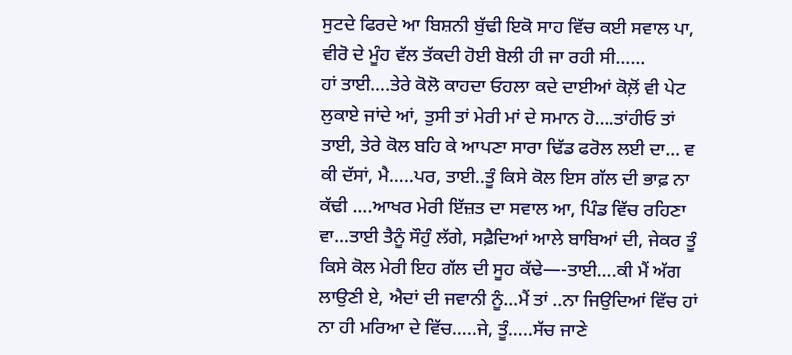ਸੁਟਦੇ ਫਿਰਦੇ ਆ ਬਿਸ਼ਨੀ ਬੁੱਢੀ ਇਕੋ ਸਾਹ ਵਿੱਚ ਕਈ ਸਵਾਲ ਪਾ, ਵੀਰੋ ਦੇ ਮੂੰਹ ਵੱਲ ਤੱਕਦੀ ਹੋਈ ਬੋਲੀ ਹੀ ਜਾ ਰਹੀ ਸੀ……
ਹਾਂ ਤਾਈ….ਤੇਰੇ ਕੋਲੋ ਕਾਹਦਾ ਓਹਲਾ ਕਦੇ ਦਾਈਆਂ ਕੋਲ਼ੋਂ ਵੀ ਪੇਟ
ਲੁਕਾਏ ਜਾਂਦੇ ਆਂ, ਤੁਸੀ ਤਾਂ ਮੇਰੀ ਮਾਂ ਦੇ ਸਮਾਨ ਹੋ….ਤਾਂਹੀਓ ਤਾਂ ਤਾਈ, ਤੇਰੇ ਕੋਲ ਬਹਿ ਕੇ ਆਪਣਾ ਸਾਰਾ ਢਿੱਡ ਫਰੋਲ ਲਈ ਦਾ… ਵ
ਕੀ ਦੱਸਾਂ, ਮੈ…..ਪਰ, ਤਾਈ..ਤੂੰ ਕਿਸੇ ਕੋਲ ਇਸ ਗੱਲ ਦੀ ਭਾਫ਼ ਨਾ ਕੱਢੀ ….ਆਖਰ ਮੇਰੀ ਇੱਜ਼ਤ ਦਾ ਸਵਾਲ ਆ, ਪਿੰਡ ਵਿੱਚ ਰਹਿਣਾ ਵਾ…ਤਾਈ ਤੈਨੂੰ ਸੌਹੁੰ ਲੱਗੇ, ਸਫ਼ੈਦਿਆਂ ਆਲੇ ਬਾਬਿਆਂ ਦੀ, ਜੇਕਰ ਤੂੰ ਕਿਸੇ ਕੋਲ ਮੇਰੀ ਇਹ ਗੱਲ ਦੀ ਸੂਹ ਕੱਢੇ—-ਤਾਈ….ਕੀ ਮੈਂ ਅੱਗ ਲਾਉਣੀ ਏ, ਐਦਾਂ ਦੀ ਜਵਾਨੀ ਨੂੰ…ਮੈਂ ਤਾਂ ..ਨਾ ਜਿਉਦਿਆਂ ਵਿੱਚ ਹਾਂ ਨਾ ਹੀ ਮਰਿਆ ਦੇ ਵਿੱਚ…..ਜੇ, ਤੂੰ…..ਸੱਚ ਜਾਣੇ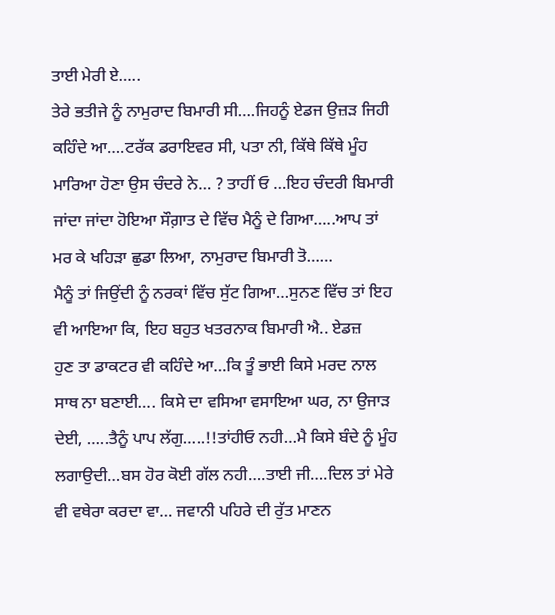ਤਾਈ ਮੇਰੀ ਏ…..
ਤੇਰੇ ਭਤੀਜੇ ਨੂੰ ਨਾਮੁਰਾਦ ਬਿਮਾਰੀ ਸੀ….ਜਿਹਨੂੰ ਏਡਜ ਉਜ਼ੜ ਜਿਹੀ ਕਹਿੰਦੇ ਆ….ਟਰੱਕ ਡਰਾਇਵਰ ਸੀ, ਪਤਾ ਨੀ, ਕਿੱਥੇ ਕਿੱਥੇ ਮੂੰਹ ਮਾਰਿਆ ਹੋਣਾ ਉਸ ਚੰਦਰੇ ਨੇ… ? ਤਾਹੀਂ ਓ …ਇਹ ਚੰਦਰੀ ਬਿਮਾਰੀ
ਜਾਂਦਾ ਜਾਂਦਾ ਹੋਇਆ ਸੌਗ਼ਾਤ ਦੇ ਵਿੱਚ ਮੈਨੂੰ ਦੇ ਗਿਆ…..ਆਪ ਤਾਂ ਮਰ ਕੇ ਖਹਿੜਾ ਛੁਡਾ ਲਿਆ, ਨਾਮੁਰਾਦ ਬਿਮਾਰੀ ਤੋ……
ਮੈਨੂੰ ਤਾਂ ਜਿਉਂਦੀ ਨੂੰ ਨਰਕਾਂ ਵਿੱਚ ਸੁੱਟ ਗਿਆ…ਸੁਨਣ ਵਿੱਚ ਤਾਂ ਇਹ ਵੀ ਆਇਆ ਕਿ, ਇਹ ਬਹੁਤ ਖਤਰਨਾਕ ਬਿਮਾਰੀ ਐ.. ਏਡਜ਼
ਹੁਣ ਤਾ ਡਾਕਟਰ ਵੀ ਕਹਿੰਦੇ ਆ…ਕਿ ਤੂੰ ਭਾਈ ਕਿਸੇ ਮਰਦ ਨਾਲ ਸਾਥ ਨਾ ਬਣਾਈ…. ਕਿਸੇ ਦਾ ਵਸਿਆ ਵਸਾਇਆ ਘਰ, ਨਾ ਉਜਾੜ ਦੇਈ, …..ਤੈਨੂੰ ਪਾਪ ਲੱਗੁ…..!!ਤਾਂਹੀਓ ਨਹੀ…ਮੈ ਕਿਸੇ ਬੰਦੇ ਨੂੰ ਮੂੰਹ ਲਗਾਉਦੀ…ਬਸ ਹੋਰ ਕੋਈ ਗੱਲ ਨਹੀ….ਤਾਈ ਜੀ….ਦਿਲ ਤਾਂ ਮੇਰੇ ਵੀ ਵਥੇਰਾ ਕਰਦਾ ਵਾ… ਜਵਾਨੀ ਪਹਿਰੇ ਦੀ ਰੁੱਤ ਮਾਣਨ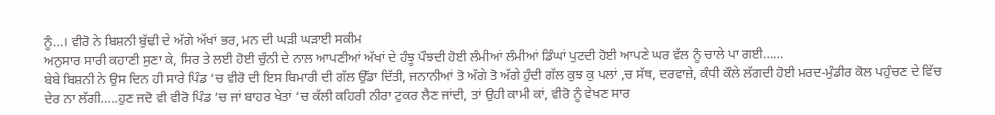ਨੂੰ…। ਵੀਰੋ ਨੇ ਬਿਸ਼ਨੀ ਬੁੱਢੀ ਦੇ ਅੱਗੇ ਅੱਖਾਂ ਭਰ, ਮਨ ਦੀ ਘੜੀ ਘੜਾਈ ਸਕੀਮ
ਅਨੁਸਾਰ ਸਾਰੀ ਕਹਾਣੀ ਸੁਣਾ ਕੇ, ਸਿਰ ਤੇ ਲਈ ਹੋਈ ਚੁੰਨੀ ਦੇ ਨਾਲ ਆਪਣੀਆਂ ਅੱਖਾਂ ਦੇ ਹੰਝੂ ਪੌਝਦੀ ਹੋਈ ਲੰਮੀਆਂ ਲੰਮੀਆਂ ਡਿੰਘਾਂ ਪੁਟਦੀ ਹੋਈ ਆਪਣੇ ਘਰ ਵੱਲ ਨੂੰ ਚਾਲੇ ਪਾ ਗਈ……
ਬੇਬੇ ਬਿਸ਼ਨੀ ਨੇ ਉਸ ਦਿਨ ਹੀ ਸਾਰੇ ਪਿੰਡ ‘ਚ ਵੀਰੋ ਦੀ ਇਸ ਬਿਮਾਰੀ ਦੀ ਗੱਲ ਉੱਡਾ ਦਿੱਤੀ, ਜਨਾਨੀਆਂ ਤੋ ਅੱਗੇ ਤੋ ਅੱਗੇ ਹੁੰਦੀ ਗੱਲ ਕੁਝ ਕੁ ਪਲਾਂ ,ਚ ਸੱਥ, ਦਰਵਾਜ਼ੇ, ਕੰਧੀ ਕੌਲੇ ਲੱਗਦੀ ਹੋਈ ਮਰਦ-ਮੁੰਡੀਰ ਕੋਲ ਪਹੁੰਚਣ ਦੇ ਵਿੱਚ ਦੇਰ ਨਾ ਲੱਗੀ…..ਹੁਣ ਜਦੋ ਵੀ ਵੀਰੋ ਪਿੰਡ ‘ਚ ਜਾਂ ਬਾਹਰ ਖੇਤਾਂ ‘ਚ ਕੱਲੀ ਕਹਿਰੀ ਨੀਰਾ ਟੁਕਰ ਲੈਣ ਜਾਂਦੀ, ਤਾਂ ਉਹੀ ਕਾਮੀ ਕਾਂ, ਵੀਰੋ ਨੂੰ ਵੇਖਣ ਸਾਰ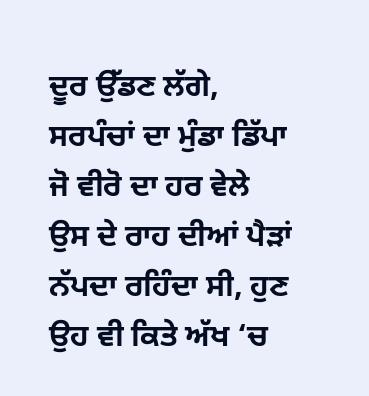ਦੂਰ ਉੱਡਣ ਲੱਗੇ, ਸਰਪੰਚਾਂ ਦਾ ਮੁੰਡਾ ਡਿੱਪਾ ਜੋ ਵੀਰੋ ਦਾ ਹਰ ਵੇਲੇ ਉਸ ਦੇ ਰਾਹ ਦੀਆਂ ਪੈੜਾਂ ਨੱਪਦਾ ਰਹਿੰਦਾ ਸੀ, ਹੁਣ ਉਹ ਵੀ ਕਿਤੇ ਅੱਖ ‘ਚ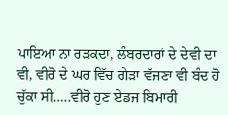ਪਾਇਆ ਨਾ ਰੜਕਦਾ, ਲੰਬਰਦਾਰਾਂ ਦੇ ਦੇਵੀ ਦਾ ਵੀ, ਵੀਰੋ ਦੇ ਘਰ ਵਿੱਚ ਗੇੜਾ ਵੱਜਣਾ ਵੀ ਬੰਦ ਹੋ ਚੁੱਕਾ ਸੀ…..ਵੀਰੋ ਹੁਣ ਏਡਜ ਬਿਮਾਰੀ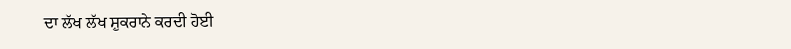ਦਾ ਲੱਖ ਲੱਖ ਸ਼ੁਕਰਾਨੇ ਕਰਦੀ ਹੋਈ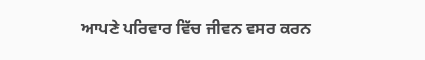ਆਪਣੇ ਪਰਿਵਾਰ ਵਿੱਚ ਜੀਵਨ ਵਸਰ ਕਰਨ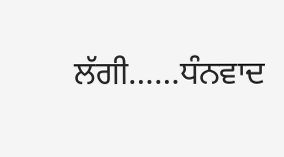ਲੱਗੀ……ਧੰਨਵਾਦ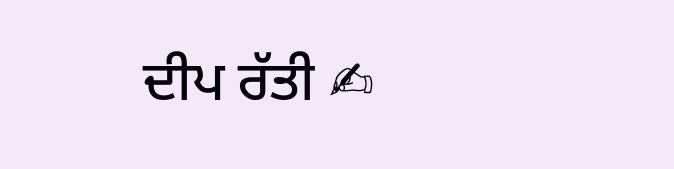ਦੀਪ ਰੱਤੀ ✍